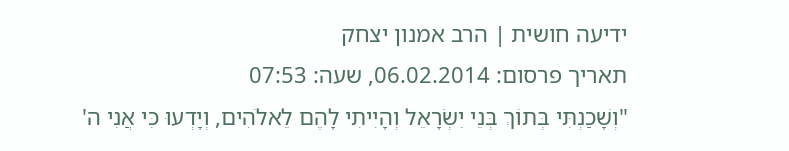ידיעה חושית | הרב אמנון יצחק
תאריך פרסום: 06.02.2014, שעה: 07:53
"וְשָׁכַנְתִּי בְּתוֹךְ בְּנֵי יִשְׂרָאֵל וְהָיִיתִי לָהֶם לֵאלֹהִים, וְיָדְעוּ כִּי אֲנִי ה'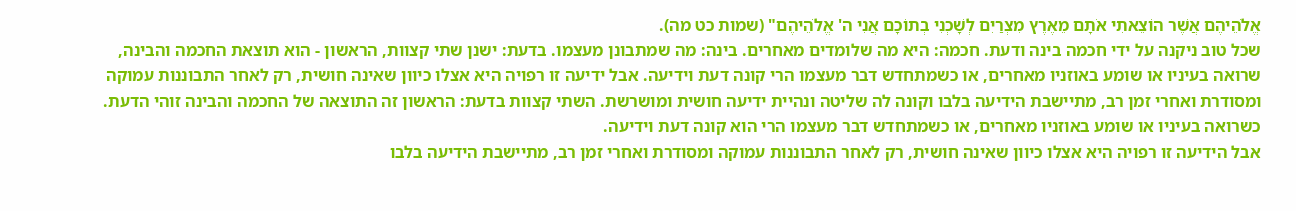אֱלֹהֵיהֶם אֲשֶׁר הוֹצֵאתִי אֹתָם מֵאֶרֶץ מִצְרַיִם לְשָׁכְנִי בְתוֹכָם אֲנִי ה' אֱלֹהֵיהֶם" (שמות כט מה).
שכל טוב ניקנה על ידי חכמה בינה ודעת. חכמה: היא מה שלומדים מאחרים. בינה: מה שמתבונן מעצמו. בדעת: ישנן שתי קצוות, הראשון - הוא תוצאת החכמה והבינה, שרואה בעיניו או שומע באוזניו מאחרים, או כשמתחדש דבר מעצמו הרי קונה דעת וידיעה. אבל ידיעה זו רפויה היא אצלו כיוון שאינה חושית, רק לאחר התבוננות עמוקה ומסודרת ואחרי זמן רב, מתיישבת הידיעה בלבו וקונה לה שליטה ונהיית ידיעה חושית ומושרשת. השתי קצוות בדעת: הראשון זה התוצאה של החכמה והבינה זוהי הדעת. כשרואה בעיניו או שומע באוזניו מאחרים, או כשמתחדש דבר מעצמו הרי הוא קונה דעת וידיעה.
אבל הידיעה זו רפויה היא אצלו כיוון שאינה חושית, רק לאחר התבוננות עמוקה ומסודרת ואחרי זמן רב, מתיישבת הידיעה בלבו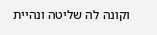וקונה לה שליטה ונהיית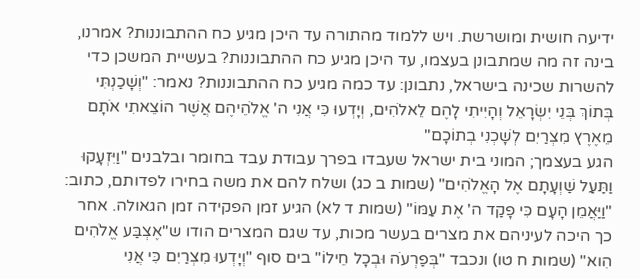ידיעה חושית ומושרשת. ויש ללמוד מהתורה עד היכן מגיע כח ההתבוננות? אמרנו, בינה זה מה שמתבונן בעצמו, עד היכן מגיע כח ההתבוננות? בעשיית המשכן כדי להשרות שכינה בישראל, נתבונן: עד כמה מגיע כח ההתבוננות? נאמר: "וְשָׁכַנְתִּי בְּתוֹךְ בְּנֵי יִשְׂרָאֵל וְהָיִיתִי לָהֶם לֵאלֹהִים, וְיָדְעוּ כִּי אֲנִי ה' אֱלֹהֵיהֶם אֲשֶׁר הוֹצֵאתִי אֹתָם מֵאֶרֶץ מִצְרַיִם לְשָׁכְנִי בְתוֹכָם"
הגע בעצמך; המוני בית ישראל שעבדו בפרך עבודת עבד בחומר ובלבנים "וַיִּזְעָקוּ וַתַּעַל שַׁוְעָתָם אֶל הָאֱלֹהִים" (שמות ב כג) ושלח להם את משה בחירו לפדותם, כתוב: "וַיַּאֲמֵן הָעָם כִּי פָקַד ה' אֶת עַמּוֹ" (שמות ד לא) הגיע זמן הפקידה זמן הגאולה. אחר כך היכה לעיניהם את מצרים בעשר מכות, עד שגם המצרים הודו ש"אֶצְבַּע אֱלֹהִים הִוא" (שמות ח טו) ונכבד "בְּפַרְעֹה וּבְכָל חֵילוֹ" בים סוף "וְיָדְעוּ מִצְרַיִם כִּי אֲנִי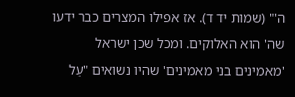ה'" (שמות יד ד). אז אפילו המצרים כבר ידעו שה' הוא האלוקים. ומכל שכן ישראל 'מאמינים בני מאמינים' שהיו נשואים "עַל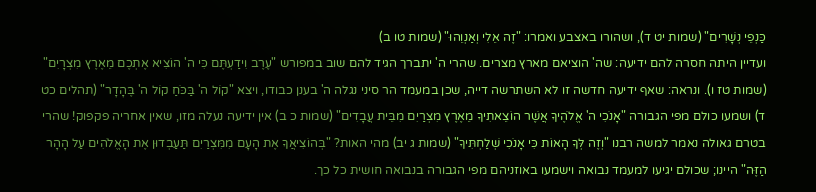כַּנְפֵי נְשָׁרִים" (שמות יט ד), ושהורו באצבע ואמרו: "זֶה אֵלִי וְאַנְוֵהוּ" (שמות טו ב)
ועדיין היתה חסרה להם ידיעה: שה' הוציאם מארץ מצרים. שהרי ה' יתברך הגיד להם שוב במפורש "עֶרֶב וִידַעְתֶּם כִּי ה' הוֹצִיא אֶתְכֶם מֵאֶרֶץ מִצְרָיִם" (שמות טז ו). ונראה: שאף ידיעה חדשה זו לא השתרשה דייה, שכן במעמד הר סיני נגלה ה' בענן כבודו, ויצא "קוֹל ה' בַּכֹּחַ קוֹל ה' בֶּהָדָר" (תהלים כט ד) ושמעו כולם מפי הגבורה "אָנֹכִי ה' אֱלֹהֶיךָ אֲשֶׁר הוֹצֵאתִיךָ מֵאֶרֶץ מִצְרַיִם מִבֵּית עֲבָדִים" (שמות כ ב) אין ידיעה נעלה מזו, שאין אחריה פקפוק! שהרי בטרם גאולה נאמר למשה רבנו "וְזֶה לְּךָ הָאוֹת כִּי אָנֹכִי שְׁלַחְתִּיךָ" (שמות ג יב) מהי האות? "בְּהוֹצִיאֲךָ אֶת הָעָם מִמִּצְרַיִם תַּעַבְדוּן אֶת הָאֱלֹהִים עַל הָהָר הַזֶּה" היינו; שכולם יגיעו למעמד נבואה וישמעו באוזניהם מפי הגבורה בנבואה חושית כל כך.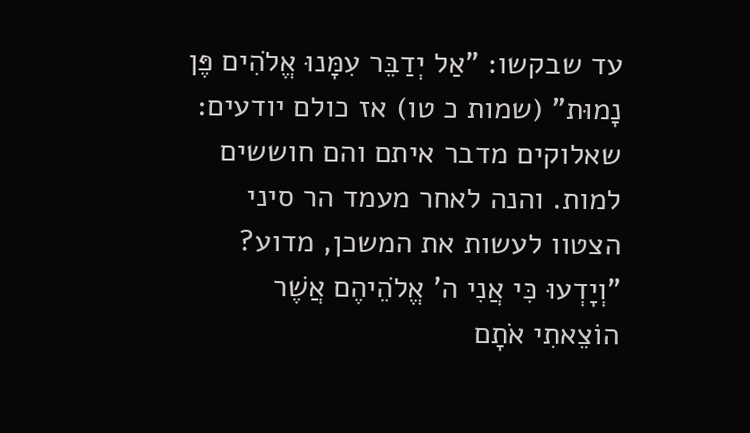עד שבקשו: "אַל יְדַבֵּר עִמָּנוּ אֱלֹהִים פֶּן נָמוּת" (שמות כ טו) אז כולם יודעים: שאלוקים מדבר איתם והם חוששים למות. והנה לאחר מעמד הר סיני הצטוו לעשות את המשכן, מדוע? "וְיָדְעוּ כִּי אֲנִי ה' אֱלֹהֵיהֶם אֲשֶׁר הוֹצֵאתִי אֹתָם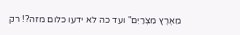מֵאֶרֶץ מִצְרַיִם" ועד כה לא ידעו כלום מזה?! רק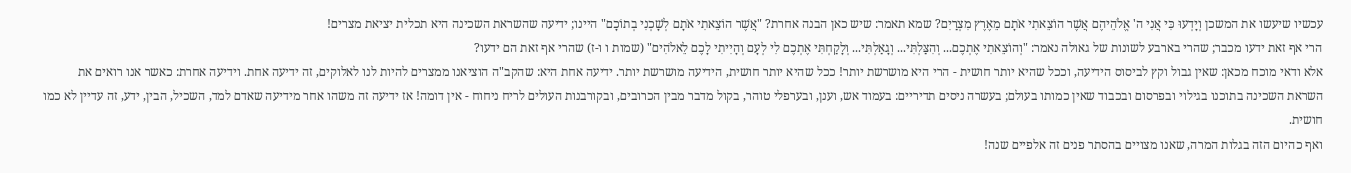עכשיו שיעשו את המשכן וְיָדְעוּ כִּי אֲנִי ה' אֱלֹהֵיהֶם אֲשֶׁר הוֹצֵאתִי אֹתָם מֵאֶרֶץ מִצְרַיִם? שמא תאמר: שיש כאן הבנה אחרת? "אֲשֶׁר הוֹצֵאתִי אֹתָם לְשָׁכְנִי בְתוֹכָם" היינו; ידיעה שהשראת השכינה היא תכלית יציאת מצרים!
הרי אף זאת ידעו מכבר; שהרי בארבע לשונות של גאולה נאמר: "וְהוֹצֵאתִי אֶתְכֶם... וְהִצַּלְתִּי... וְגָאַלְתִּי... וְלָקַחְתִּי אֶתְכֶם לִי לְעָם וְהָיִיתִי לָכֶם לֵאלֹהִים" (שמות ו ו-ז) שהרי אף זאת הם ידעו?
אלא ודאי מוכח מכאן: שאין גבול וקץ לביסוס הידיעה, וככל שהיא יותר חושית - הרי היא מושרשת יותר! ככל שהיא יותר חושית, הידיעה מושרשת יותר. ידיעה אחת היא: שהקב"ה הוציאנו ממצרים להיות לנו לאלוקים, זה ידיעה אחת. וידיעה אחרת: כאשר אנו רואים את השראת השכינה בתוכנו בגילוי ובפרסום ובכבוד שאין כמותו בעולם; בעשרה ניסים תדיריים: בעמוד אש, וענן, ובערפלי טוהר, בקול מדבר מבין הכרובים, ובקורבנות העולים לריח ניחוח - אין דומה! אז ידיעה זה משהו אחר מידיעה שאדם למד, השכיל, הבין, ידע, זה עדיין לא כמו חושית.
ואף כהיום הזה בגלות המרה, שאנו מצויים בהסתר פנים זה אלפיים שנה!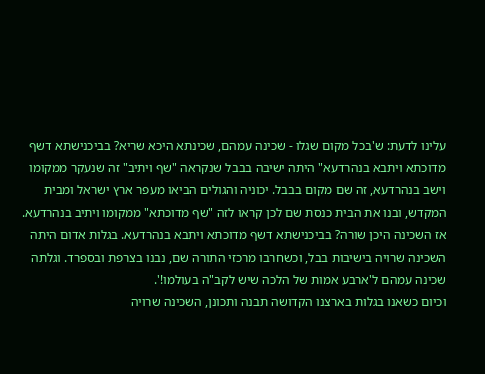עלינו לדעת: ש'בכל מקום שגלו - שכינה עמהם, שכינתא היכא שריא? בביכנישתא דשף מדוכתא ויתבא בנהרדעא" היתה ישיבה בבבל שנקראה "שף ויתיב" זה שנעקר ממקומו וישב בנהרדעא, זה שם מקום בבבל. יכוניה והגולים הביאו מעפר ארץ ישראל ומבית המקדש, ובנו את הבית כנסת שם לכן קראו לזה "שף מדוכתא" ממקומו ויתיב בנהרדעא. אז השכינה היכן שורה? בביכנישתא דשף מדוכתא ויתבא בנהרדעא. בגלות אדום היתה השכינה שרויה בישיבות בבל, וכשחרבו מרכזי התורה שם, נבנו בצרפת ובספרד. וגלתה שכינה עמהם ל'ארבע אמות של הלכה שיש לקב"ה בעולמו!'.
וכיום כשאנו בגלות בארצנו הקדושה תבנה ותכונן, השכינה שרויה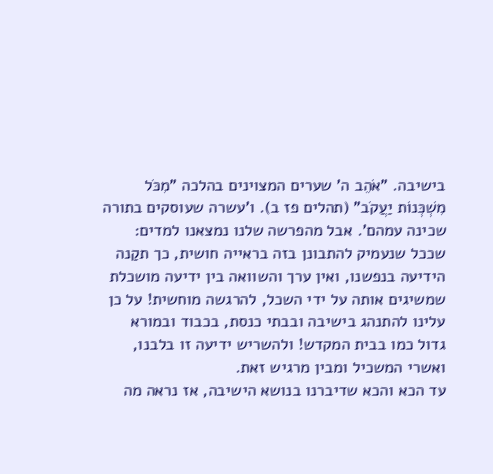בישיבה. "אֹהֵב ה' שערים המצוינים בהלכה "מִכֹּל מִשְׁכְּנוֹת יַעֲקֹב" (תהלים פז ב). ו'עשרה שעוסקים בתורה שכינה עמהם'. אבל מהפרשה שלנו נמצאנו למדים: שככל שנעמיק להתבונן בזה בראייה חושית, כך תקַנה הידיעה בנפשנו, ואין ערך והשוואה בין ידיעה מושכלת שמשיגים אותה על ידי השכל, להרגשה מוחשית! על כן עלינו להתנהג בישיבה ובבתי כנסת, בכבוד ובמורא גדול כמו בבית המקדש! ולהשריש ידיעה זו בלבנו, ואשרי המשכיל ומבין מרגיש זאת.
עד הכא והכא שדיברנו בנושא הישיבה, אז נראה מה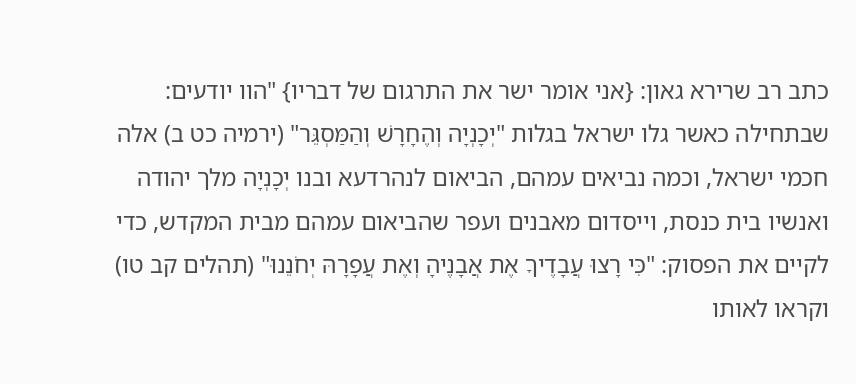כתב רב שרירא גאון: {אני אומר ישר את התרגום של דבריו} "הוו יודעים: שבתחילה כאשר גלו ישראל בגלות "יְכָנְיָה וְהֶחָרָשׁ וְהַמַּסְגֵּר" (ירמיה כט ב) אלה חכמי ישראל, וכמה נביאים עמהם, הביאום לנהרדעא ובנו יְכָנְיָה מלך יהודה ואנשיו בית כנסת, וייסדום מאבנים ועפר שהביאום עמהם מבית המקדש, כדי לקיים את הפסוק: "כִּי רָצוּ עֲבָדֶיךָ אֶת אֲבָנֶיהָ וְאֶת עֲפָרָהּ יְחֹנֵנוּ" (תהלים קב טו) וקראו לאותו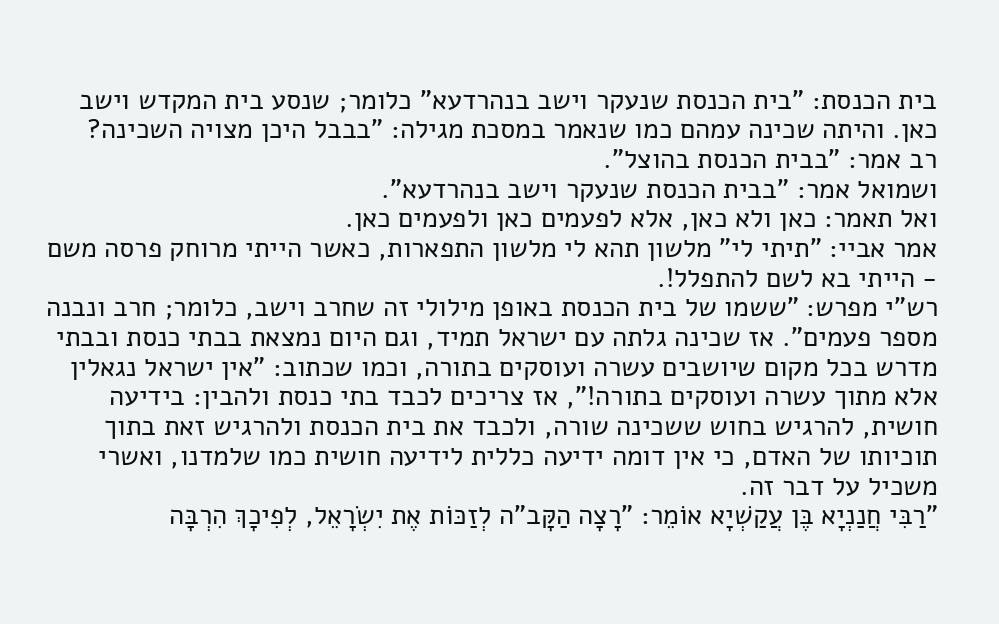בית הכנסת: "בית הכנסת שנעקר וישב בנהרדעא" כלומר; שנסע בית המקדש וישב כאן. והיתה שכינה עמהם כמו שנאמר במסכת מגילה: "בבבל היכן מצויה השכינה?
רב אמר: "בבית הכנסת בהוצל".
ושמואל אמר: "בבית הכנסת שנעקר וישב בנהרדעא".
ואל תאמר: כאן ולא כאן, אלא לפעמים כאן ולפעמים כאן.
אמר אביי: "תיתי לי" מלשון תהא לי מלשון התפארות, כאשר הייתי מרוחק פרסה משם - הייתי בא לשם להתפלל!.
רש"י מפרש: "ששמו של בית הכנסת באופן מילולי זה שחרב וישב, כלומר; חרב ונבנה מספר פעמים". אז שכינה גלתה עם ישראל תמיד, וגם היום נמצאת בבתי כנסת ובבתי מדרש בכל מקום שיושבים עשרה ועוסקים בתורה, וכמו שכתוב: "אין ישראל נגאלין אלא מתוך עשרה ועוסקים בתורה!", אז צריכים לכבד בתי כנסת ולהבין: בידיעה חושית, להרגיש בחוש ששכינה שורה, ולכבד את בית הכנסת ולהרגיש זאת בתוך תוכיותו של האדם, כי אין דומה ידיעה כללית לידיעה חושית כמו שלמדנו, ואשרי משכיל על דבר זה.
"רַבִּי חֲנַנְיָא בֶּן עֲקַשְׁיָא אוֹמֵר: "רָצָה הַקָּב"ה לְזַכּוֹת אֶת יִשְׂרָאֵל, לְפִיכָךְ הִרְבָּה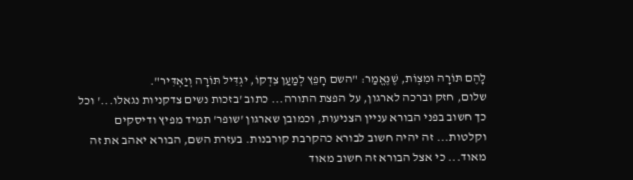לָהֶם תּוֹרָה וּמִצְוֹת, שֶׁנֶּאֱמַר: "השם חָפֵץ לְמַעַן צִדְקוֹ, יגְדִּיל תּוֹרָה וְיַאְדִּיר".
שלום, חזק וברכה לארגון, על הפצת התורה... כתוב 'בזכות נשים צדקניות נגאלו...' וכל כך חשוב בפני הבורא עניין הצניעות, וכמובן שארגון 'שופר' תמיד מפיץ ודיסקים וקלטות... זה יהיה חשוב לבורא כהקרבת קורבנות. בעזרת השם, הבורא יאהב את זה מאוד... כי אצל הבורא זה חשוב מאוד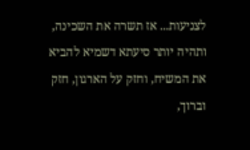לצניעות... אז תשרה את השכינה, ותהיה יותר סיעתא דשמיא להביא את המשיח, וחזק על הארגון, חזק וברוך,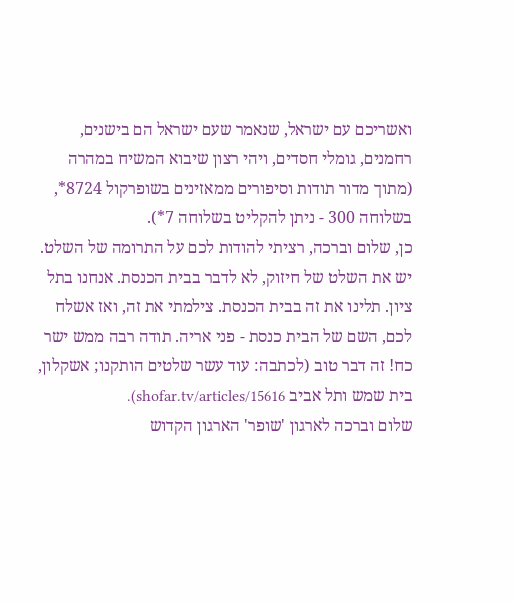ואשריכם עם ישראל, שנאמר שעם ישראל הם בישנים, רחמנים, גומלי חסדים, ויהי רצון שיבוא המשיח במהרה (מתוך מדור תודות וסיפורים ממאזינים בשופרקול 8724*, בשלוחה 300 - ניתן להקליט בשלוחה 7*).
כן, שלום וברכה, רציתי להודות לכם על התרומה של השלט. יש את השלט של חיזוק, לא לדבר בבית הכנסת. אנחנו בתל ציון. תלינו את זה בבית הכנסת. צילמתי את זה, ואז אשלח לכם, השם של הבית כנסת - פני אריה. תודה רבה ממש ישר כח! זה דבר טוב (לכתבה: עוד עשר שלטים הותקנו; אשקלון, בית שמש ותל אביב shofar.tv/articles/15616).
שלום וברכה לארגון 'שופר' הארגון הקדוש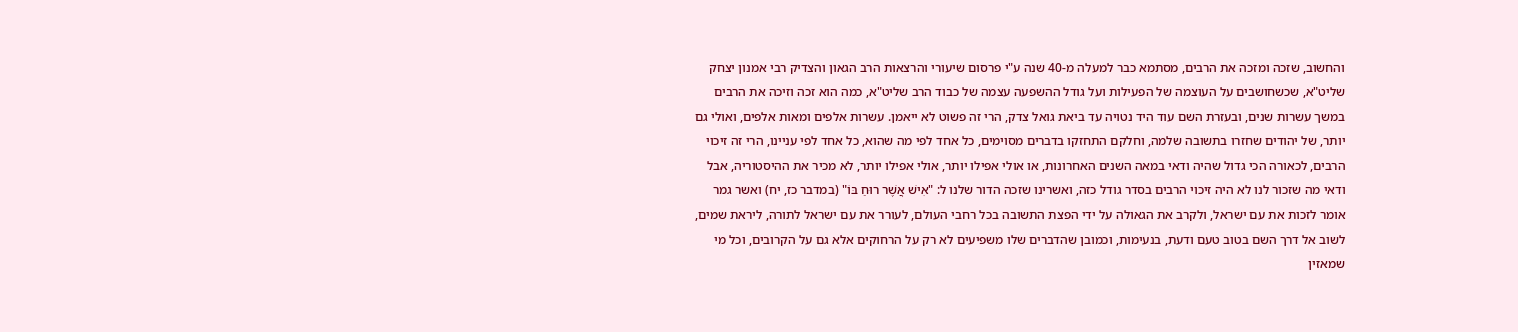והחשוב, שזכה ומזכה את הרבים, מסתמא כבר למעלה מ-40 שנה ע"י פרסום שיעורי והרצאות הרב הגאון והצדיק רבי אמנון יצחק שליט"א, שכשחושבים על העוצמה של הפעילות ועל גודל ההשפעה עצמה של כבוד הרב שליט"א, כמה הוא זכה וזיכה את הרבים במשך עשרות שנים, ובעזרת השם עוד היד נטויה עד ביאת גואל צדק, הרי זה פשוט לא ייאמן. עשרות אלפים ומאות אלפים, ואולי גם יותר, של יהודים שחזרו בתשובה שלמה, וחלקם התחזקו בדברים מסוימים, כל אחד לפי מה שהוא, כל אחד לפי עניינו, הרי זה זיכוי הרבים, לכאורה הכי גדול שהיה ודאי במאה השנים האחרונות, או אולי אפילו יותר, אולי אפילו יותר, לא מכיר את ההיסטוריה, אבל ודאי מה שזכור לנו לא היה זיכוי הרבים בסדר גודל כזה, ואשרינו שזכה הדור שלנו ל: "אִישׁ אֲשֶׁר רוּחַ בּוֹ" (במדבר כז, יח) ואשר גמר אומר לזכות את עם ישראל, ולקרב את הגאולה על ידי הפצת התשובה בכל רחבי העולם, לעורר את עם ישראל לתורה, ליראת שמים, לשוב אל דרך השם בטוב טעם ודעת, בנעימות, וכמובן שהדברים שלו משפיעים לא רק על הרחוקים אלא גם על הקרובים, וכל מי שמאזין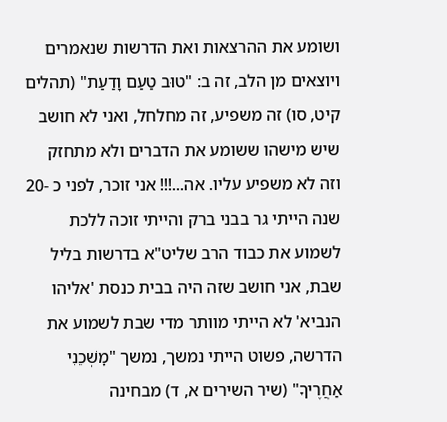ושומע את ההרצאות ואת הדרשות שנאמרים ויוצאים מן הלב, זה ב: "טוּב טַעַם וָדַעַת" (תהלים קיט, סו) זה משפיע, זה מחלחל, ואני לא חושב שיש מישהו ששומע את הדברים ולא מתחזק וזה לא משפיע עליו. אה...!!! אני זוכר, לפני כ -20 שנה הייתי גר בבני ברק והייתי זוכה ללכת לשמוע את כבוד הרב שליט"א בדרשות בליל שבת, אני חושב שזה היה בבית כנסת 'אליהו הנביא' לא הייתי מוותר מדי שבת לשמוע את הדרשה, פשוט הייתי נמשך, נמשך "מׇשְׁכֵנִי אַחֲרֶיךָ" (שיר השירים א, ד) מבחינה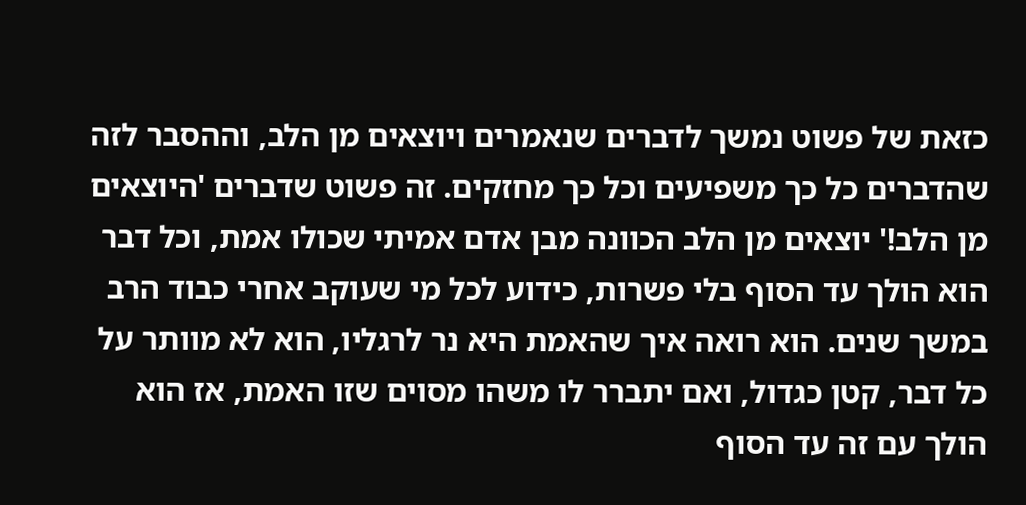כזאת של פשוט נמשך לדברים שנאמרים ויוצאים מן הלב, וההסבר לזה שהדברים כל כך משפיעים וכל כך מחזקים. זה פשוט שדברים 'היוצאים מן הלב!' יוצאים מן הלב הכוונה מבן אדם אמיתי שכולו אמת, וכל דבר הוא הולך עד הסוף בלי פשרות, כידוע לכל מי שעוקב אחרי כבוד הרב במשך שנים. הוא רואה איך שהאמת היא נר לרגליו, הוא לא מוותר על כל דבר, קטן כגדול, ואם יתברר לו משהו מסוים שזו האמת, אז הוא הולך עם זה עד הסוף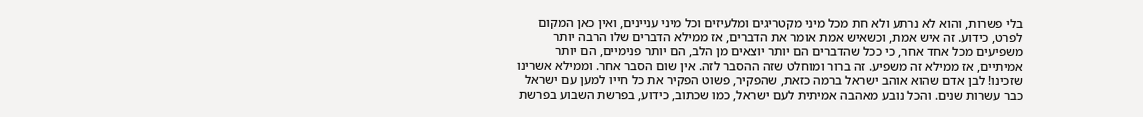בלי פשרות, והוא לא נרתע ולא חת מכל מיני מקטריגים ומלעיזים וכל מיני עניינים, ואין כאן המקום לפרט, כידוע. זה איש אמת, וכשאיש אמת אומר את הדברים, אז ממילא הדברים שלו הרבה יותר משפיעים מכל אחד אחר, כי ככל שהדברים הם יותר יוצאים מן הלב, הם יותר פנימיים, הם יותר אמיתיים, אז ממילא זה משפיע. זה ברור ומוחלט שזה ההסבר לזה. אין שום הסבר אחר. וממילא אשרינו שזכינו! לבן אדם שהוא אוהב ישראל ברמה כזאת, שהפקיר, פשוט הפקיר את כל חייו למען עם ישראל כבר עשרות שנים. והכל נובע מאהבה אמיתית לעם ישראל, כמו שכתוב, כידוע, בפרשת השבוע בפרשת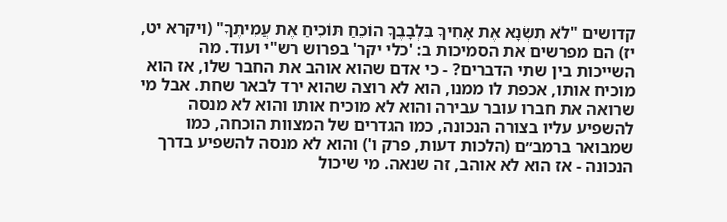קדושים "לֹא תִשְׂנָא אֶת אָחִיךָ בִּלְבָבֶךָ הוֹכֵחַ תּוֹכִיחַ אֶת עֲמִיתֶךָ" (ויקרא יט, יז) הם מפרשים את הסמיכות ב: 'כלי יקר' בפרוש רש"י ועוד. מה השייכות בין שתי הדברים? - כי אדם שהוא אוהב את החבר שלו, אז הוא מוכיח אותו, אכפת לו ממנו, הוא לא רוצה שהוא ירד לבאר שחת. אבל מי שרואה את חברו עובר עבירה והוא לא מוכיח אותו והוא לא מנסה להשפיע עליו בצורה הנכונה, כמו הגדרים של המצוות הוכחה, כמו שמבואר ברמב״ם (הלכות דעות, פרק ו') והוא לא מנסה להשפיע בדרך הנכונה - אז הוא לא אוהב, זה שנאה. מי שיכול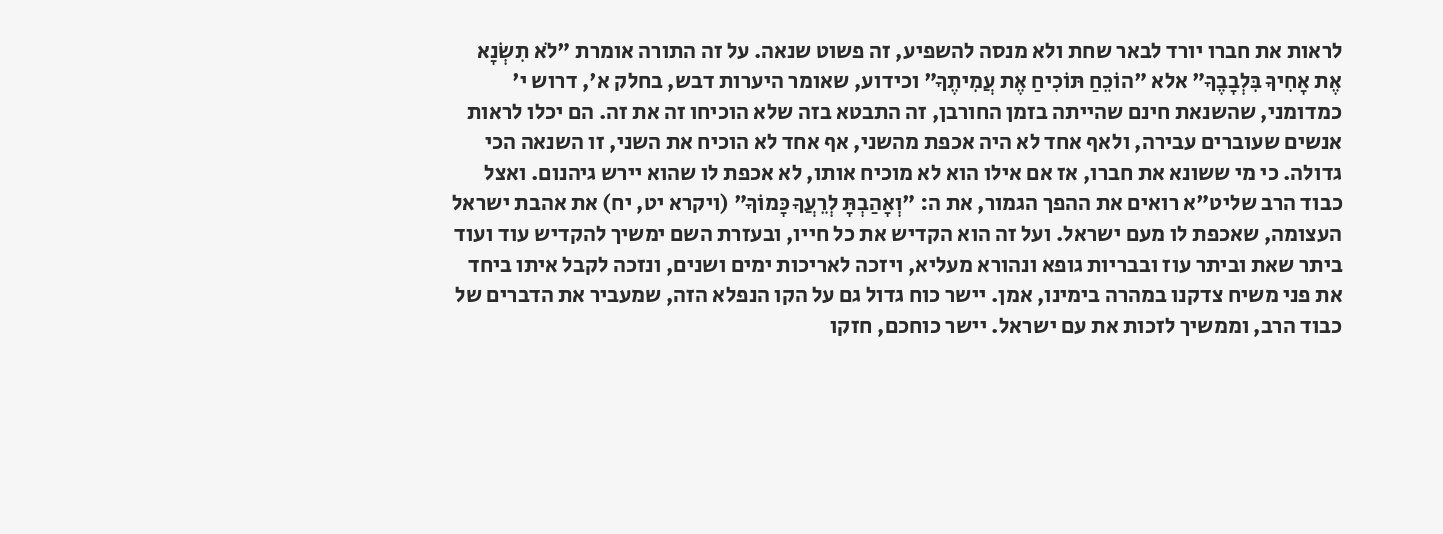לראות את חברו יורד לבאר שחת ולא מנסה להשפיע, זה פשוט שנאה. על זה התורה אומרת "לֹא תִשְׂנָא אֶת אָחִיךָ בִּלְבָבֶךָ" אלא "הוֹכֵחַ תּוֹכִיחַ אֶת עֲמִיתֶךָ" וכידוע, שאומר היערות דבש, בחלק א', דרוש י' כמדומני, שהשנאת חינם שהייתה בזמן החורבן, זה התבטא בזה שלא הוכיחו זה את זה. הם יכלו לראות אנשים שעוברים עבירה, ולאף אחד לא היה אכפת מהשני, אף אחד לא הוכיח את השני, זו השנאה הכי גדולה. כי מי ששונא את חברו, אז אם אילו הוא לא מוכיח אותו, לא אכפת לו שהוא יירש גיהנום. ואצל כבוד הרב שליט"א רואים את ההפך הגמור, את ה: "וְאָהַבְתָּ לְרֵעֲךָ כָּמוֹךָ" (ויקרא יט, יח) את אהבת ישראל העצומה, שאכפת לו מעם ישראל. ועל זה הוא הקדיש את כל חייו, ובעזרת השם ימשיך להקדיש עוד ועוד ביתר שאת וביתר עוז ובבריות גופא ונהורא מעליא, ויזכה לאריכות ימים ושנים, ונזכה לקבל איתו ביחד את פני משיח צדקנו במהרה בימינו, אמן. יישר כוח גדול גם על הקו הנפלא הזה, שמעביר את הדברים של כבוד הרב, וממשיך לזכות את עם ישראל. יישר כוחכם, חזקו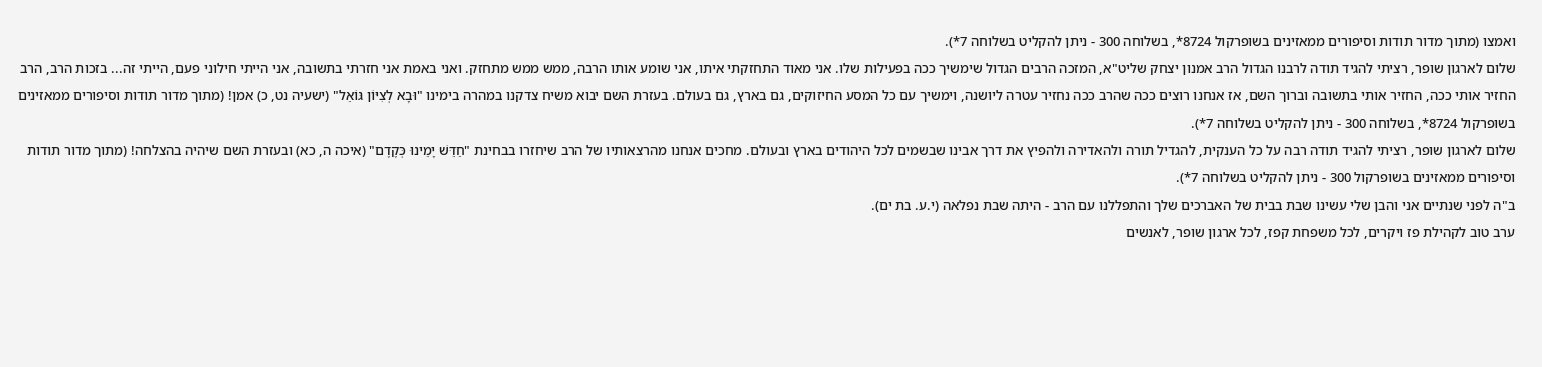ואמצו (מתוך מדור תודות וסיפורים ממאזינים בשופרקול 8724*, בשלוחה 300 - ניתן להקליט בשלוחה 7*).
שלום לארגון שופר, רציתי להגיד תודה לרבנו הגדול הרב אמנון יצחק שליט"א, המזכה הרבים הגדול שימשיך ככה בפעילות שלו. אני מאוד התחזקתי איתו, אני שומע אותו הרבה, ממש ממש מתחזק. ואני באמת אני חזרתי בתשובה, אני הייתי חילוני פעם, הייתי זה... בזכות הרב, הרב החזיר אותי ככה, החזיר אותי בתשובה וברוך השם, אז אנחנו רוצים ככה שהרב ככה נחזיר עטרה ליושנה, וימשיך עם כל המסע החיזוקים, גם בארץ, גם בעולם. בעזרת השם יבוא משיח צדקנו במהרה בימינו "וּבָא לְצִיּוֹן גּוֹאֵל" (ישעיה נט, כ) אמן! (מתוך מדור תודות וסיפורים ממאזינים בשופרקול 8724*, בשלוחה 300 - ניתן להקליט בשלוחה 7*).
שלום לארגון שופר, רציתי להגיד תודה רבה על כל הענקית, להגדיל תורה ולהאדירה ולהפיץ את דרך אבינו שבשמים לכל היהודים בארץ ובעולם. מחכים אנחנו מהרצאותיו של הרב שיחזרו בבחינת "חַדֵּשׁ יָמֵינוּ כְּקֶדֶם" (איכה ה, כא) ובעזרת השם שיהיה בהצלחה! (מתוך מדור תודות וסיפורים ממאזינים בשופרקול 300 - ניתן להקליט בשלוחה 7*).
ב"ה לפני שנתיים אני והבן שלי עשינו שבת בבית של האברכים שלך והתפללנו עם הרב - היתה שבת נפלאה (י.ע. בת ים).
ערב טוב לקהילת פז ויקרים, לכל משפחת קפז, לכל ארגון שופר, לאנשים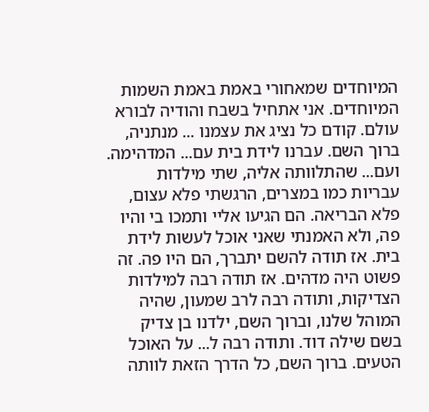המיוחדים שמאחורי באמת באמת השמות המיוחדים. אני אתחיל בשבח והודיה לבורא עולם. קודם כל נציג את עצמנו ... מנתניה, ברוך השם. עברנו לידת בית עם... המדהימה. ועם... שהתלוותה אליה, שתי מילדות עבריות כמו במצרים, הרגשתי פלא עצום, פלא הבריאה. הם הגיעו אליי ותמכו בי והיו פה, ולא האמנתי שאני אוכל לעשות לידת בית. אז תודה להשם יתברך, הם היו פה. זה פשוט היה מדהים. אז תודה רבה למילדות הצדיקות, ותודה רבה לרב שמעון, שהיה המוהל שלנו, וברוך השם, ילדנו בן צדיק בשם שילה דוד. ותודה רבה ל... על האוכל הטעים. ברוך השם, כל הדרך הזאת לוותה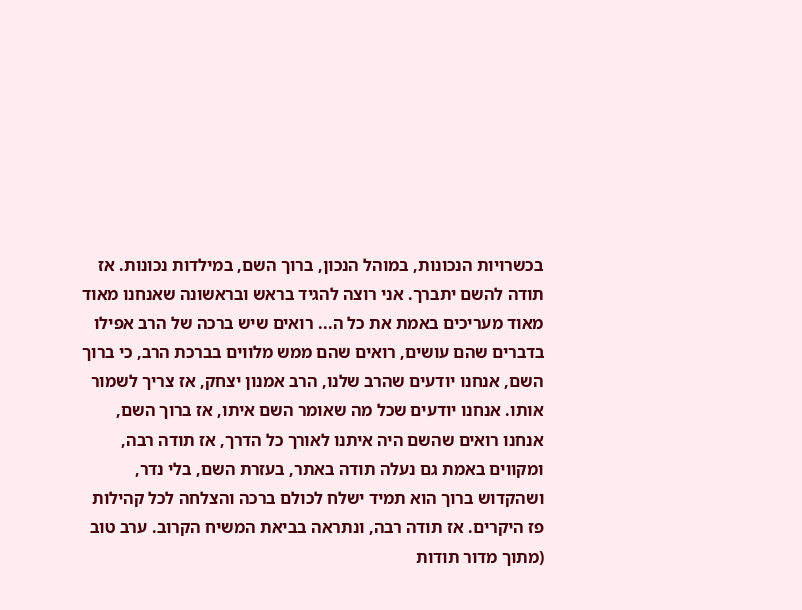בכשרויות הנכונות, במוהל הנכון, ברוך השם, במילדות נכונות. אז תודה להשם יתברך. אני רוצה להגיד בראש ובראשונה שאנחנו מאוד מאוד מעריכים באמת את כל ה... רואים שיש ברכה של הרב אפילו בדברים שהם עושים, רואים שהם ממש מלווים בברכת הרב, כי ברוך השם, אנחנו יודעים שהרב שלנו, הרב אמנון יצחק, אז צריך לשמור אותו. אנחנו יודעים שכל מה שאומר השם איתו, אז ברוך השם, אנחנו רואים שהשם היה איתנו לאורך כל הדרך, אז תודה רבה, ומקווים באמת גם נעלה תודה באתר, בעזרת השם, בלי נדר, ושהקדוש ברוך הוא תמיד ישלח לכולם ברכה והצלחה לכל קהילות פז היקרים. אז תודה רבה, ונתראה בביאת המשיח הקרוב. ערב טוב (מתוך מדור תודות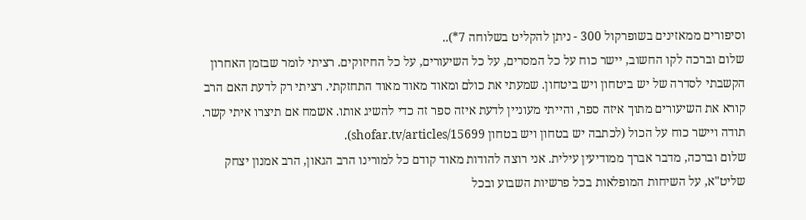וסיפורים ממאזינים בשופרקול 300 - ניתן להקליט בשלוחה 7*)..
שלום וברכה לקו החשוב, יישר כוח על כל המסרים, על כל השיעורים, על כל החיזוקים. רציתי לומר שבזמן האחרון הקשבתי לסדרה של יש ביטחון ויש ביטחון. שמעתי את כולם ומאוד מאוד מאוד התחזקתי. רציתי רק לדעת האם הרב קורא את השיעורים מתוך איזה ספר, והייתי מעוניין לדעת איזה ספר זה כדי להשיג אותו. אשמח אם תיצרו איתי קשר. תודה ויישר כוח על הכול (לכתבה יש בטחון ויש בטחון shofar.tv/articles/15699).
שלום וברכה, מדבר אברך ממודיעין עילית. אני רוצה להודות מאוד קודם כל למורינו הרב הגאון, הרב אמנון יצחק שליט"א, על השיחות המופלאות בכל פרשיות השבוע ובכל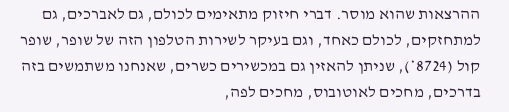ההרצאות שהוא מוסר. דברי חיזוק מתאימים לכולם, גם לאברכים, גם למתחזקים, לכולם כאחד, וגם בעיקר לשירות הטלפון הזה של שופר, שופר קול (8724*), שניתן להאזין גם במכשירים כשרים, שאנחנו משתמשים בזה בדרכים, מחכים לאוטובוס, מחכים לפה,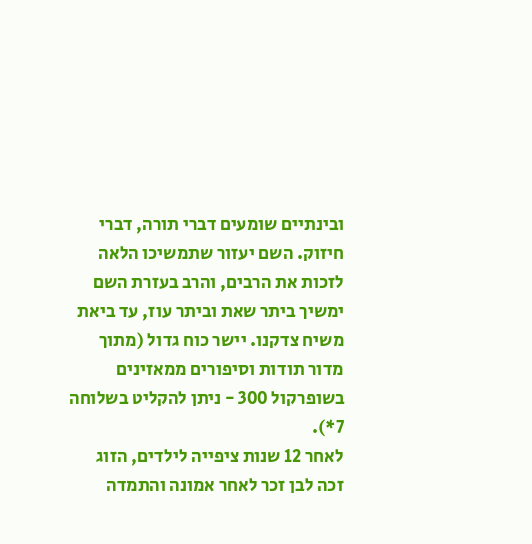ובינתיים שומעים דברי תורה, דברי חיזוק. השם יעזור שתמשיכו הלאה לזכות את הרבים, והרב בעזרת השם ימשיך ביתר שאת וביתר עוז, עד ביאת משיח צדקנו. יישר כוח גדול (מתוך מדור תודות וסיפורים ממאזינים בשופרקול 300 - ניתן להקליט בשלוחה 7*).
לאחר 12 שנות ציפייה לילדים, הזוג זכה לבן זכר לאחר אמונה והתמדה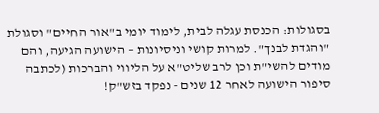בסגולות: הכנסת עגלה לבית, לימוד יומי ב"אור החיים" וסגולת "והגדת לבנך". למרות קושי וניסיונות – הישועה הגיעה, והם מודים להשי"ת וכן לרב שליט"א על הליווי והברכות (לכתבה סיפור הישועה לאחר 12 שנים - נפקד בזש"ק!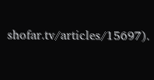shofar.tv/articles/15697).